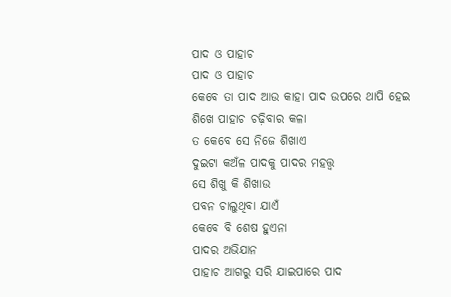ପାଦ ଓ ପାହାଚ
ପାଦ ଓ ପାହାଚ
କେବେ ତା ପାଦ ଆଉ କାହା ପାଦ ଉପରେ ଥାପି ହେଇ
ଶିଖେ ପାହାଚ ଚଢ଼ିବାର କଳା
ତ କେବେ ସେ ନିଜେ ଶିଖାଏ
ଦୁଇଟା କଅଁଳ ପାଦକୁ ପାଦର ମହତ୍ତ୍ୱ
ସେ ଶିଖୁ କି ଶିଖାଉ
ପବନ ଚାଲୁଥିବା ଯାଏଁ
କେବେ ବି ଶେଷ ହୁଏନା
ପାଦର ଅଭିଯାନ
ପାହାଚ ଆଗରୁ ସରି ଯାଇପାରେ ପାଦ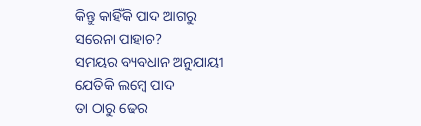କିନ୍ତୁ କାହିଁକି ପାଦ ଆଗରୁ
ସରେନା ପାହାଚ?
ସମୟର ବ୍ୟବଧାନ ଅନୁଯାୟୀ
ଯେତିକି ଲମ୍ବେ ପାଦ
ତା ଠାରୁ ଢେର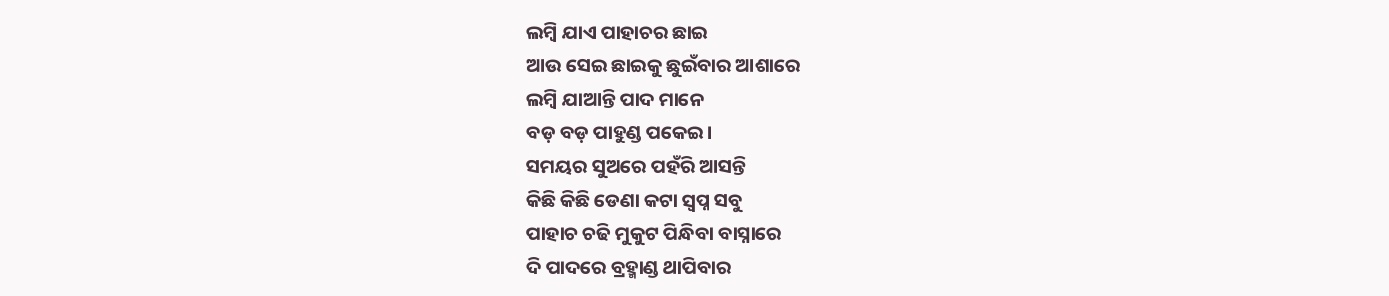ଲମ୍ବି ଯାଏ ପାହାଚର ଛାଇ
ଆଉ ସେଇ ଛାଇକୁ ଛୁଇଁବାର ଆଶାରେ
ଲମ୍ବି ଯାଆନ୍ତି ପାଦ ମାନେ
ବଡ଼ ବଡ଼ ପାହୁଣ୍ଡ ପକେଇ।
ସମୟର ସୁଅରେ ପହଁରି ଆସନ୍ତି
କିଛି କିଛି ଡେଣା କଟା ସ୍ୱପ୍ନ ସବୁ
ପାହାଚ ଚଢି ମୁକୁଟ ପିନ୍ଧିବା ବାସ୍ନାରେ
ଦି ପାଦରେ ବ୍ରହ୍ମାଣ୍ଡ ଥାପିବାର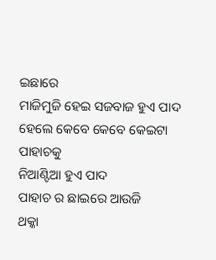ଇଛାରେ
ମାଜିମୁଜି ହେଇ ସଜବାଜ ହୁଏ ପାଦ
ହେଲେ କେବେ କେବେ କେଇଟା ପାହାଚକୁ
ନିଆଣ୍ଟିଆ ହୁଏ ପାଦ
ପାହାଚ ର ଛାଇରେ ଆଉଜି
ଥକ୍କା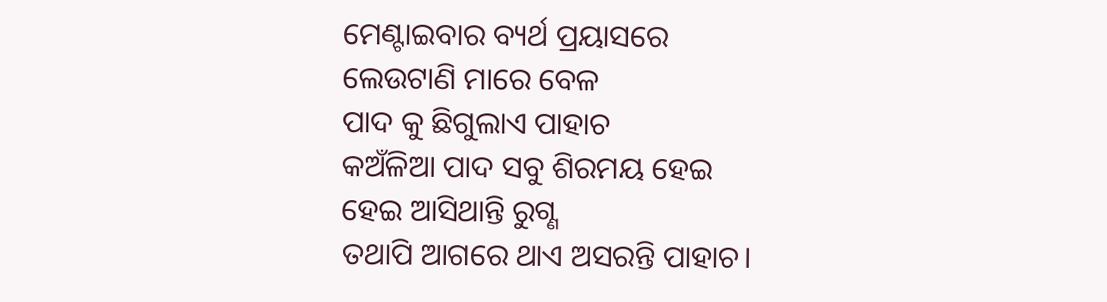ମେଣ୍ଟାଇବାର ବ୍ୟର୍ଥ ପ୍ରୟାସରେ
ଲେଉଟାଣି ମାରେ ବେଳ
ପାଦ କୁ ଛିଗୁଲାଏ ପାହାଚ
କଅଁଳିଆ ପାଦ ସବୁ ଶିରମୟ ହେଇ
ହେଇ ଆସିଥାନ୍ତି ରୁଗ୍ଣ
ତଥାପି ଆଗରେ ଥାଏ ଅସରନ୍ତି ପାହାଚ।